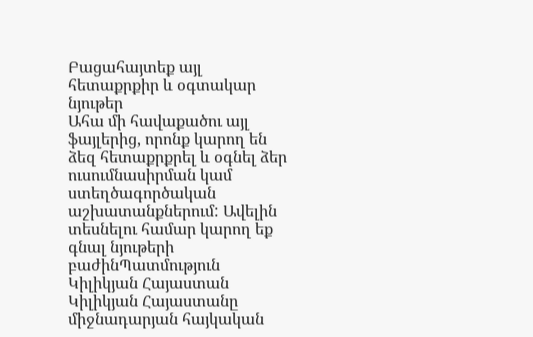Բացահայտեք այլ հետաքրքիր և օգտակար նյութեր
Ահա մի հավաքածու այլ ֆայլերից, որոնք կարող են ձեզ հետաքրքրել և օգնել ձեր ուսումնասիրման կամ ստեղծագործական աշխատանքներում: Ավելին տեսնելու համար կարող եք գնալ նյութերի բաժինՊատմություն
Կիլիկյան Հայաստան
Կիլիկյան Հայաստանը միջնադարյան հայկական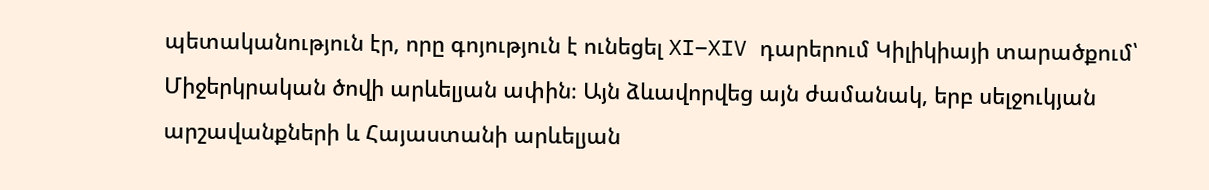պետականություն էր, որը գոյություն է ունեցել XI–XIV դարերում Կիլիկիայի տարածքում՝ Միջերկրական ծովի արևելյան ափին։ Այն ձևավորվեց այն ժամանակ, երբ սելջուկյան արշավանքների և Հայաստանի արևելյան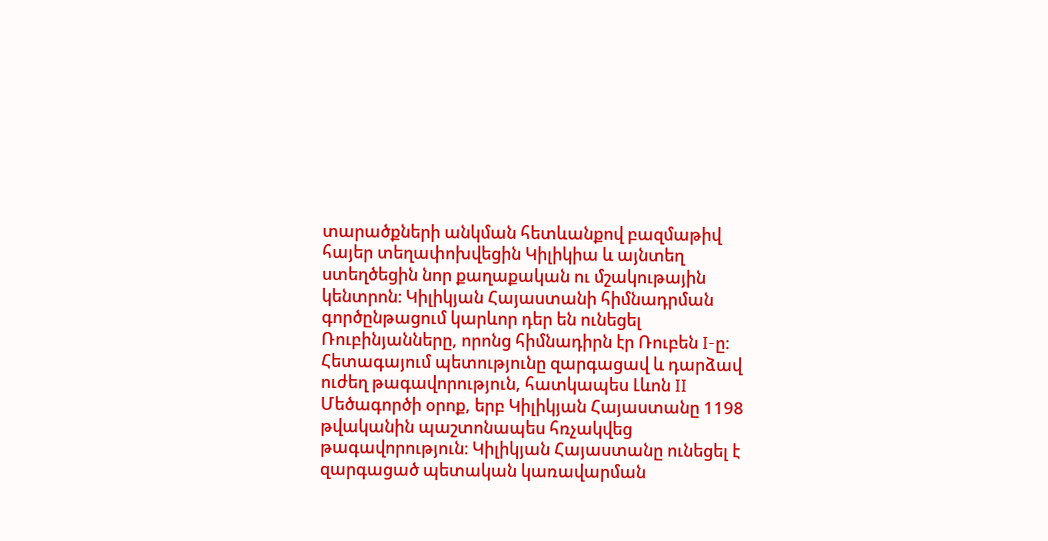տարածքների անկման հետևանքով բազմաթիվ հայեր տեղափոխվեցին Կիլիկիա և այնտեղ ստեղծեցին նոր քաղաքական ու մշակութային կենտրոն։ Կիլիկյան Հայաստանի հիմնադրման գործընթացում կարևոր դեր են ունեցել Ռուբինյանները, որոնց հիմնադիրն էր Ռուբեն I-ը։ Հետագայում պետությունը զարգացավ և դարձավ ուժեղ թագավորություն, հատկապես Լևոն II Մեծագործի օրոք, երբ Կիլիկյան Հայաստանը 1198 թվականին պաշտոնապես հռչակվեց թագավորություն։ Կիլիկյան Հայաստանը ունեցել է զարգացած պետական կառավարման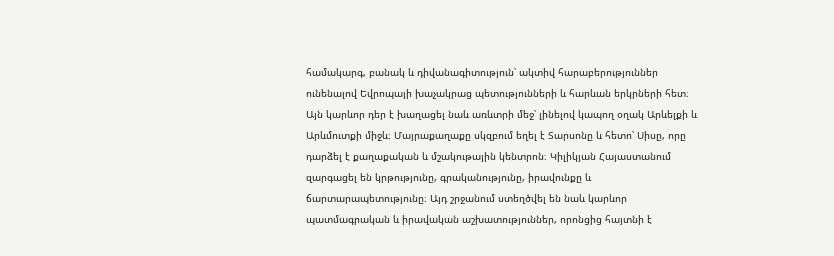համակարգ, բանակ և դիվանագիտություն՝ ակտիվ հարաբերություններ ունենալով Եվրոպայի խաչակրաց պետությունների և հարևան երկրների հետ։ Այն կարևոր դեր է խաղացել նաև առևտրի մեջ՝ լինելով կապող օղակ Արևելքի և Արևմուտքի միջև։ Մայրաքաղաքը սկզբում եղել է Տարսոնը և հետո՝ Սիսը, որը դարձել է քաղաքական և մշակութային կենտրոն։ Կիլիկյան Հայաստանում զարգացել են կրթությունը, գրականությունը, իրավունքը և ճարտարապետությունը։ Այդ շրջանում ստեղծվել են նաև կարևոր պատմագրական և իրավական աշխատություններ, որոնցից հայտնի է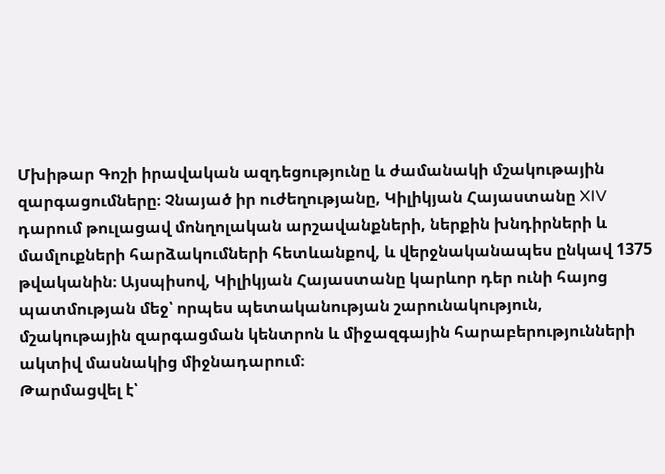Մխիթար Գոշի իրավական ազդեցությունը և ժամանակի մշակութային զարգացումները։ Չնայած իր ուժեղությանը, Կիլիկյան Հայաստանը XIV դարում թուլացավ մոնղոլական արշավանքների, ներքին խնդիրների և մամլուքների հարձակումների հետևանքով, և վերջնականապես ընկավ 1375 թվականին։ Այսպիսով, Կիլիկյան Հայաստանը կարևոր դեր ունի հայոց պատմության մեջ՝ որպես պետականության շարունակություն, մշակութային զարգացման կենտրոն և միջազգային հարաբերությունների ակտիվ մասնակից միջնադարում։
Թարմացվել է՝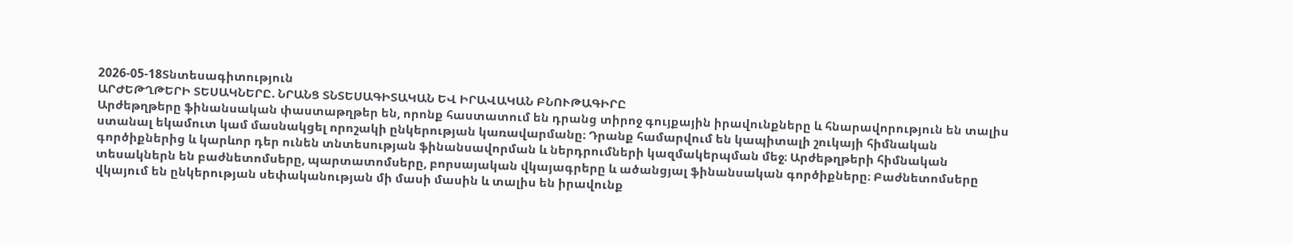2026-05-18Տնտեսագիտություն
ԱՐԺԵԹՂԹԵՐԻ ՏԵՍԱԿՆԵՐԸ. ՆՐԱՆՑ ՏՆՏԵՍԱԳԻՏԱԿԱՆ ԵՎ ԻՐԱՎԱԿԱՆ ԲՆՈՒԹԱԳԻՐԸ
Արժեթղթերը ֆինանսական փաստաթղթեր են, որոնք հաստատում են դրանց տիրոջ գույքային իրավունքները և հնարավորություն են տալիս ստանալ եկամուտ կամ մասնակցել որոշակի ընկերության կառավարմանը։ Դրանք համարվում են կապիտալի շուկայի հիմնական գործիքներից և կարևոր դեր ունեն տնտեսության ֆինանսավորման և ներդրումների կազմակերպման մեջ։ Արժեթղթերի հիմնական տեսակներն են բաժնետոմսերը, պարտատոմսերը, բորսայական վկայագրերը և ածանցյալ ֆինանսական գործիքները։ Բաժնետոմսերը վկայում են ընկերության սեփականության մի մասի մասին և տալիս են իրավունք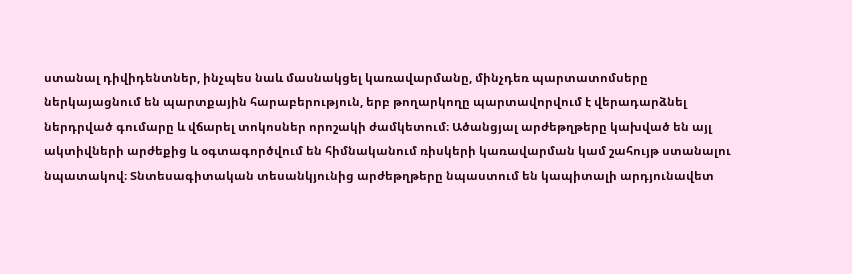ստանալ դիվիդենտներ, ինչպես նաև մասնակցել կառավարմանը, մինչդեռ պարտատոմսերը ներկայացնում են պարտքային հարաբերություն, երբ թողարկողը պարտավորվում է վերադարձնել ներդրված գումարը և վճարել տոկոսներ որոշակի ժամկետում։ Ածանցյալ արժեթղթերը կախված են այլ ակտիվների արժեքից և օգտագործվում են հիմնականում ռիսկերի կառավարման կամ շահույթ ստանալու նպատակով։ Տնտեսագիտական տեսանկյունից արժեթղթերը նպաստում են կապիտալի արդյունավետ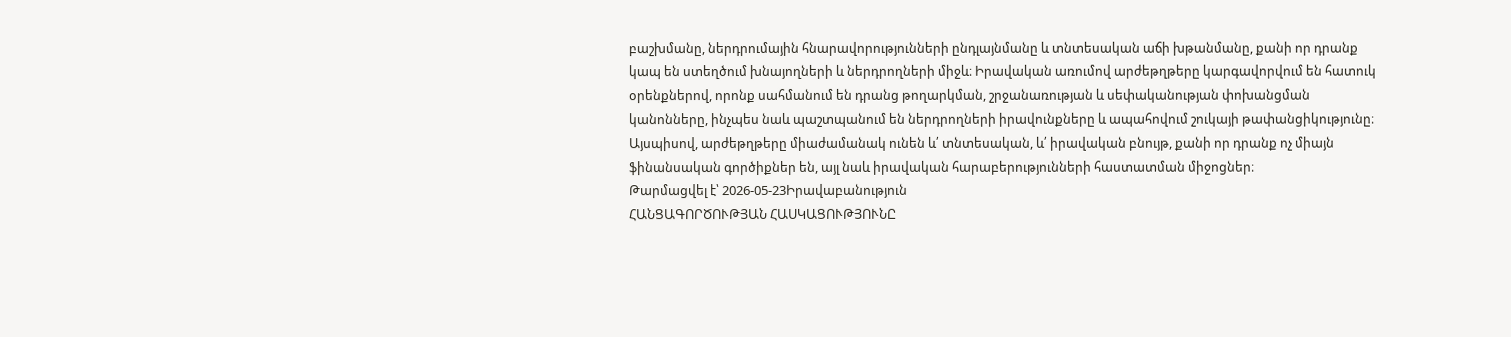բաշխմանը, ներդրումային հնարավորությունների ընդլայնմանը և տնտեսական աճի խթանմանը, քանի որ դրանք կապ են ստեղծում խնայողների և ներդրողների միջև։ Իրավական առումով արժեթղթերը կարգավորվում են հատուկ օրենքներով, որոնք սահմանում են դրանց թողարկման, շրջանառության և սեփականության փոխանցման կանոնները, ինչպես նաև պաշտպանում են ներդրողների իրավունքները և ապահովում շուկայի թափանցիկությունը։ Այսպիսով, արժեթղթերը միաժամանակ ունեն և՛ տնտեսական, և՛ իրավական բնույթ, քանի որ դրանք ոչ միայն ֆինանսական գործիքներ են, այլ նաև իրավական հարաբերությունների հաստատման միջոցներ։
Թարմացվել է՝ 2026-05-23Իրավաբանություն
ՀԱՆՑԱԳՈՐԾՈՒԹՅԱՆ ՀԱՍԿԱՑՈՒԹՅՈՒՆԸ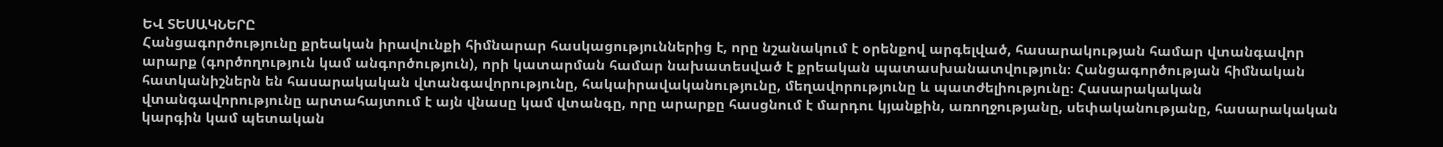ԵՎ ՏԵՍԱԿՆԵՐԸ
Հանցագործությունը քրեական իրավունքի հիմնարար հասկացություններից է, որը նշանակում է օրենքով արգելված, հասարակության համար վտանգավոր արարք (գործողություն կամ անգործություն), որի կատարման համար նախատեսված է քրեական պատասխանատվություն։ Հանցագործության հիմնական հատկանիշներն են հասարակական վտանգավորությունը, հակաիրավականությունը, մեղավորությունը և պատժելիությունը։ Հասարակական վտանգավորությունը արտահայտում է այն վնասը կամ վտանգը, որը արարքը հասցնում է մարդու կյանքին, առողջությանը, սեփականությանը, հասարակական կարգին կամ պետական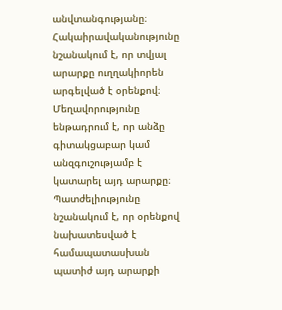անվտանգությանը։ Հակաիրավականությունը նշանակում է, որ տվյալ արարքը ուղղակիորեն արգելված է օրենքով։ Մեղավորությունը ենթադրում է, որ անձը գիտակցաբար կամ անզգուշությամբ է կատարել այդ արարքը։ Պատժելիությունը նշանակում է, որ օրենքով նախատեսված է համապատասխան պատիժ այդ արարքի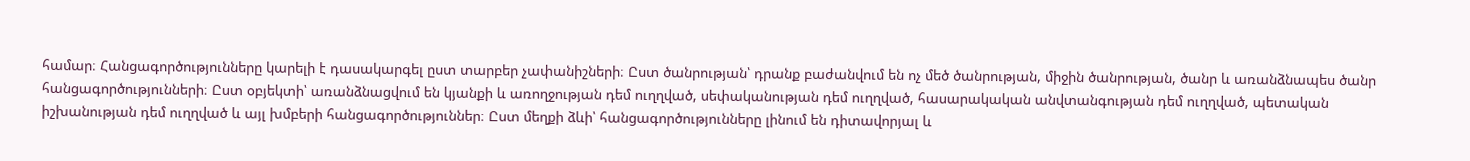համար։ Հանցագործությունները կարելի է դասակարգել ըստ տարբեր չափանիշների։ Ըստ ծանրության՝ դրանք բաժանվում են ոչ մեծ ծանրության, միջին ծանրության, ծանր և առանձնապես ծանր հանցագործությունների։ Ըստ օբյեկտի՝ առանձնացվում են կյանքի և առողջության դեմ ուղղված, սեփականության դեմ ուղղված, հասարակական անվտանգության դեմ ուղղված, պետական իշխանության դեմ ուղղված և այլ խմբերի հանցագործություններ։ Ըստ մեղքի ձևի՝ հանցագործությունները լինում են դիտավորյալ և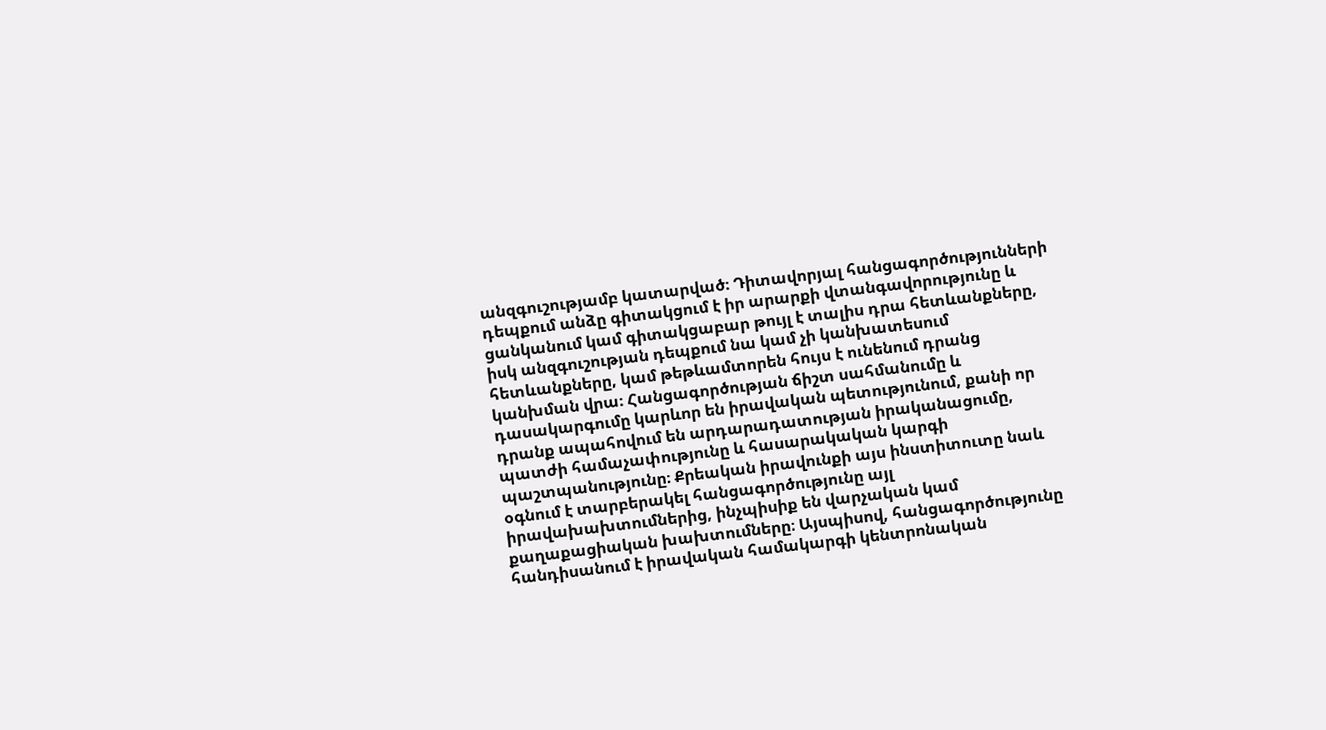անզգուշությամբ կատարված։ Դիտավորյալ հանցագործությունների դեպքում անձը գիտակցում է իր արարքի վտանգավորությունը և ցանկանում կամ գիտակցաբար թույլ է տալիս դրա հետևանքները, իսկ անզգուշության դեպքում նա կամ չի կանխատեսում հետևանքները, կամ թեթևամտորեն հույս է ունենում դրանց կանխման վրա։ Հանցագործության ճիշտ սահմանումը և դասակարգումը կարևոր են իրավական պետությունում, քանի որ դրանք ապահովում են արդարադատության իրականացումը, պատժի համաչափությունը և հասարակական կարգի պաշտպանությունը։ Քրեական իրավունքի այս ինստիտուտը նաև օգնում է տարբերակել հանցագործությունը այլ իրավախախտումներից, ինչպիսիք են վարչական կամ քաղաքացիական խախտումները։ Այսպիսով, հանցագործությունը հանդիսանում է իրավական համակարգի կենտրոնական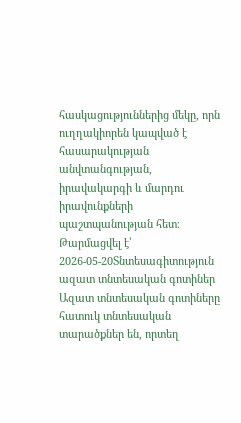հասկացություններից մեկը, որն ուղղակիորեն կապված է հասարակության անվտանգության, իրավակարգի և մարդու իրավունքների պաշտպանության հետ։
Թարմացվել է՝ 2026-05-20Տնտեսագիտություն
ազատ տնտեսական գոտիներ
Ազատ տնտեսական գոտիները հատուկ տնտեսական տարածքներ են, որտեղ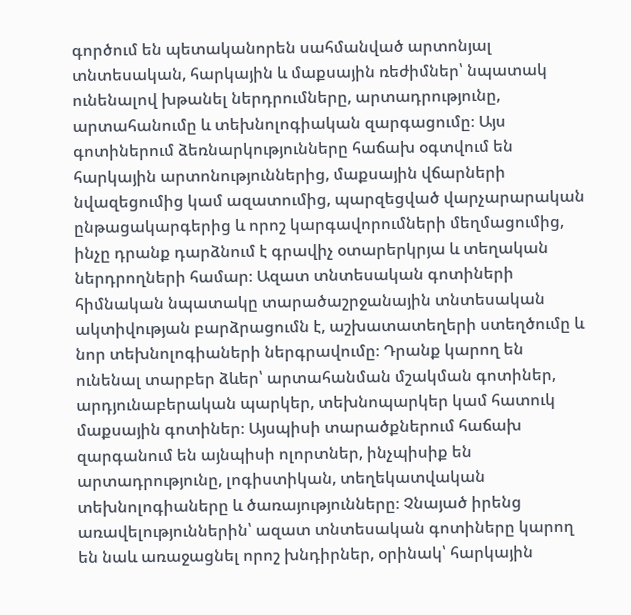գործում են պետականորեն սահմանված արտոնյալ տնտեսական, հարկային և մաքսային ռեժիմներ՝ նպատակ ունենալով խթանել ներդրումները, արտադրությունը, արտահանումը և տեխնոլոգիական զարգացումը։ Այս գոտիներում ձեռնարկությունները հաճախ օգտվում են հարկային արտոնություններից, մաքսային վճարների նվազեցումից կամ ազատումից, պարզեցված վարչարարական ընթացակարգերից և որոշ կարգավորումների մեղմացումից, ինչը դրանք դարձնում է գրավիչ օտարերկրյա և տեղական ներդրողների համար։ Ազատ տնտեսական գոտիների հիմնական նպատակը տարածաշրջանային տնտեսական ակտիվության բարձրացումն է, աշխատատեղերի ստեղծումը և նոր տեխնոլոգիաների ներգրավումը։ Դրանք կարող են ունենալ տարբեր ձևեր՝ արտահանման մշակման գոտիներ, արդյունաբերական պարկեր, տեխնոպարկեր կամ հատուկ մաքսային գոտիներ։ Այսպիսի տարածքներում հաճախ զարգանում են այնպիսի ոլորտներ, ինչպիսիք են արտադրությունը, լոգիստիկան, տեղեկատվական տեխնոլոգիաները և ծառայությունները։ Չնայած իրենց առավելություններին՝ ազատ տնտեսական գոտիները կարող են նաև առաջացնել որոշ խնդիրներ, օրինակ՝ հարկային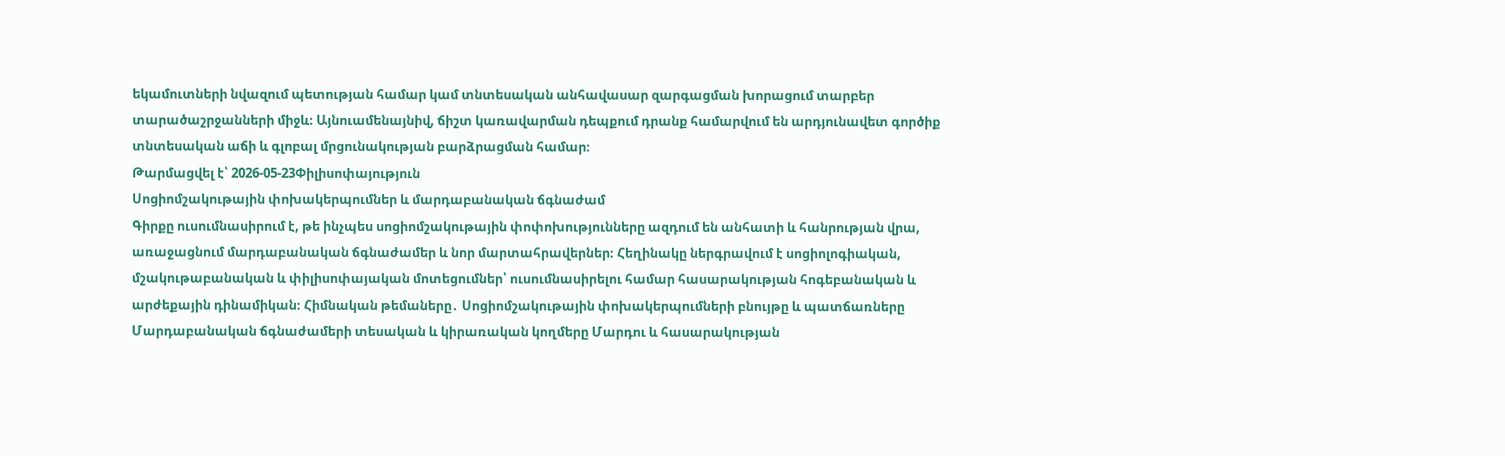եկամուտների նվազում պետության համար կամ տնտեսական անհավասար զարգացման խորացում տարբեր տարածաշրջանների միջև։ Այնուամենայնիվ, ճիշտ կառավարման դեպքում դրանք համարվում են արդյունավետ գործիք տնտեսական աճի և գլոբալ մրցունակության բարձրացման համար։
Թարմացվել է՝ 2026-05-23Փիլիսոփայություն
Սոցիոմշակութային փոխակերպումներ և մարդաբանական ճգնաժամ
Գիրքը ուսումնասիրում է, թե ինչպես սոցիոմշակութային փոփոխությունները ազդում են անհատի և հանրության վրա, առաջացնում մարդաբանական ճգնաժամեր և նոր մարտահրավերներ։ Հեղինակը ներգրավում է սոցիոլոգիական, մշակութաբանական և փիլիսոփայական մոտեցումներ՝ ուսումնասիրելու համար հասարակության հոգեբանական և արժեքային դինամիկան։ Հիմնական թեմաները․ Սոցիոմշակութային փոխակերպումների բնույթը և պատճառները Մարդաբանական ճգնաժամերի տեսական և կիրառական կողմերը Մարդու և հասարակության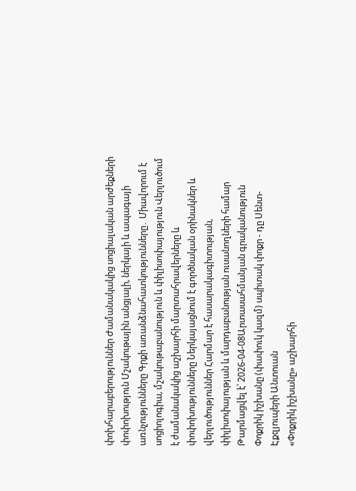փոխհարաբերություններ Ժամանակակից սոցիալական արժեքների փոփոխություն Մշակութային անցյալի, ներկայի և ապագայի առնչությունները Գրքի առանձնահատկությունները․ Միավորում է սոցիոլոգիա, մշակութաբանություն և փիլիսոփայություն Վերլուծում է ժամանակակից աշխարհի մարտահրավերները և փոփոխությունները Ներկայացնում է գործնական օրինակներ և վերլուծություններ Հարմար է հասարակագիտության, փիլիսոփայության և մարդաբանության ուսանողների համար
Թարմացվել է՝ 2026-04-08Արտասահմանյան գրականություն
Փոքրիկ իշխանը (փափուկ կազմ) սպիտակ փոքր - դը Սենտ-Էքզյուպերի Անտուան
«Փոքրիկ իշխանը» աշխարհի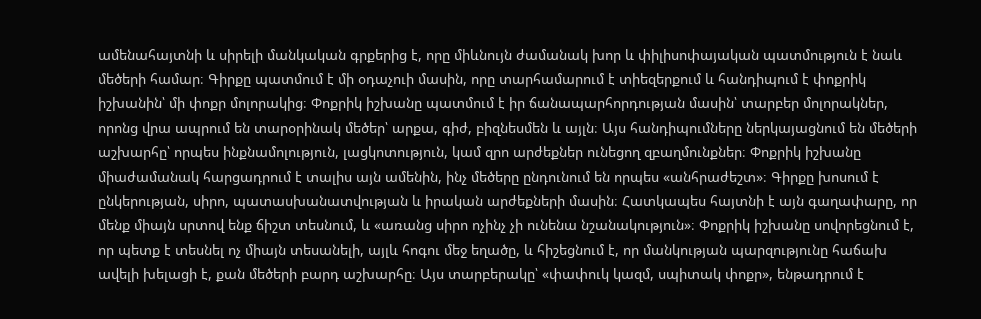ամենահայտնի և սիրելի մանկական գրքերից է, որը միևնույն ժամանակ խոր և փիլիսոփայական պատմություն է նաև մեծերի համար։ Գիրքը պատմում է մի օդաչուի մասին, որը տարհամարում է տիեզերքում և հանդիպում է փոքրիկ իշխանին՝ մի փոքր մոլորակից։ Փոքրիկ իշխանը պատմում է իր ճանապարհորդության մասին՝ տարբեր մոլորակներ, որոնց վրա ապրում են տարօրինակ մեծեր՝ արքա, գիժ, բիզնեսմեն և այլն։ Այս հանդիպումները ներկայացնում են մեծերի աշխարհը՝ որպես ինքնամոլություն, լացկոտություն, կամ զրո արժեքներ ունեցող զբաղմունքներ։ Փոքրիկ իշխանը միաժամանակ հարցադրում է տալիս այն ամենին, ինչ մեծերը ընդունում են որպես «անհրաժեշտ»։ Գիրքը խոսում է ընկերության, սիրո, պատասխանատվության և իրական արժեքների մասին։ Հատկապես հայտնի է այն գաղափարը, որ մենք միայն սրտով ենք ճիշտ տեսնում, և «առանց սիրո ոչինչ չի ունենա նշանակություն»։ Փոքրիկ իշխանը սովորեցնում է, որ պետք է տեսնել ոչ միայն տեսանելի, այլև հոգու մեջ եղածը, և հիշեցնում է, որ մանկության պարզությունը հաճախ ավելի խելացի է, քան մեծերի բարդ աշխարհը։ Այս տարբերակը՝ «փափուկ կազմ, սպիտակ փոքր», ենթադրում է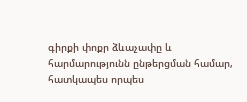գիրքի փոքր ձևաչափը և հարմարությունն ընթերցման համար, հատկապես որպես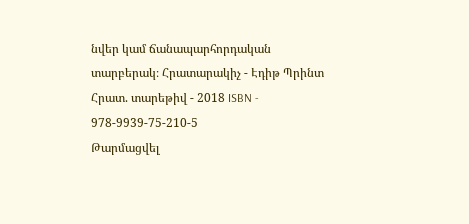նվեր կամ ճանապարհորդական տարբերակ։ Հրատարակիչ - Էդիթ Պրինտ Հրատ. տարեթիվ - 2018 ISBN - 978-9939-75-210-5
Թարմացվել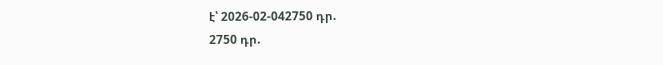է՝ 2026-02-042750 դր.
2750 դր.